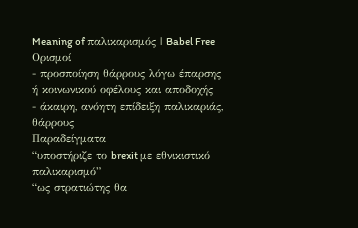Meaning of παλικαρισμός | Babel Free
Ορισμοί
- προσποίηση θάρρους λόγω έπαρσης ή κοινωνικού οφέλους και αποδοχής
- άκαιρη, ανόητη επίδειξη παλικαριάς, θάρρους
Παραδείγματα
“υποστήριζε το brexit με εθνικιστικό παλικαρισμό”
“ως στρατιώτης θα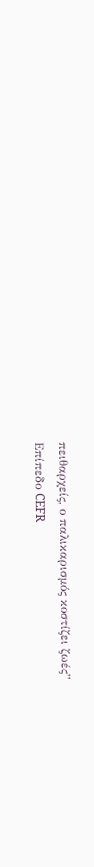πειθαρχείς, ο παλικαρισμός κοστίζει ζωές”
Επίπεδο CEFR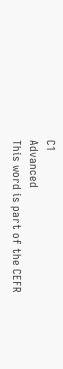C1
Advanced
This word is part of the CEFR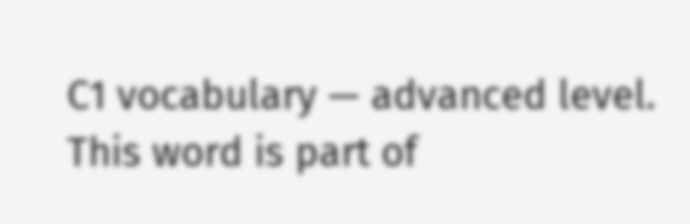C1 vocabulary — advanced level.
This word is part of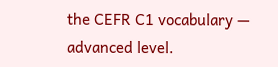the CEFR C1 vocabulary — advanced level.